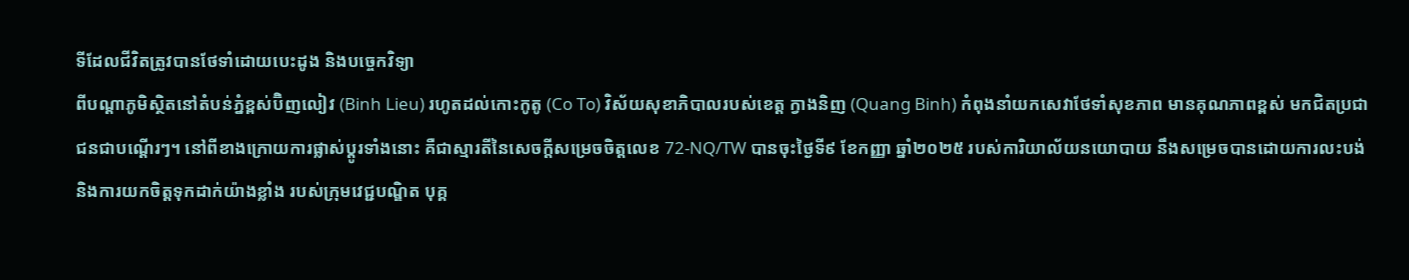ទីដែលជីវិតត្រូវបានថែទាំដោយបេះដូង និងបច្ចេកវិទ្យា
ពីបណ្ដាភូមិស្ថិតនៅតំបន់ភ្នំខ្ពស់ប៊ិញលៀវ (Binh Lieu) រហូតដល់កោះកូតូ (Co To) វិស័យសុខាភិបាលរបស់ខេត្ត ក្វាងនិញ (Quang Binh) កំពុងនាំយកសេវាថែទាំសុខភាព មានគុណភាពខ្ពស់ មកជិតប្រជាជនជាបណ្តើរៗ។ នៅពីខាងក្រោយការផ្លាស់ប្តូរទាំងនោះ គឺជាស្មារតីនៃសេចក្តីសម្រេចចិត្តលេខ 72-NQ/TW បានចុះថ្ងៃទី៩ ខែកញ្ញា ឆ្នាំ២០២៥ របស់ការិយាល័យនយោបាយ នឹងសម្រេចបានដោយការលះបង់ និងការយកចិត្តទុកដាក់យ៉ាងខ្លាំង របស់ក្រុមវេជ្ជបណ្ឌិត បុគ្គ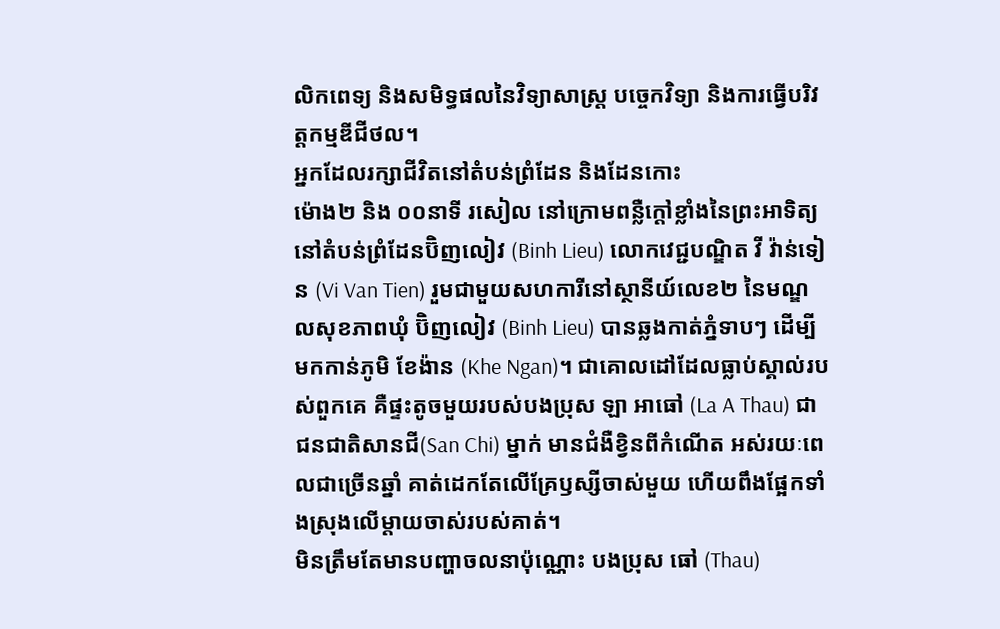លិកពេទ្យ និងសមិទ្ធផលនៃវិទ្យាសាស្ត្រ បច្ចេកវិទ្យា និងការធ្វើបរិវត្តកម្មឌីជីថល។
អ្នកដែលរក្សាជីវិតនៅតំបន់ព្រំដែន និងដែនកោះ
ម៉ោង២ និង ០០នាទី រសៀល នៅក្រោមពន្លឺក្ដៅខ្លាំងនៃព្រះអាទិត្យនៅតំបន់ព្រំដែនប៊ិញលៀវ (Binh Lieu) លោកវេជ្ជបណ្ឌិត វី វ៉ាន់ទៀន (Vi Van Tien) រួមជាមួយសហការីនៅស្ថានីយ៍លេខ២ នៃមណ្ឌលសុខភាពឃុំ ប៊ិញលៀវ (Binh Lieu) បានឆ្លងកាត់ភ្នំទាបៗ ដើម្បីមកកាន់ភូមិ ខែង៉ាន (Khe Ngan)។ ជាគោលដៅដែលធ្លាប់ស្គាល់របស់ពួកគេ គឺផ្ទះតូចមួយរបស់បងប្រុស ឡា អាធៅ (La A Thau) ជាជនជាតិសានជី(San Chi) ម្នាក់ មានជំងឺខ្វិនពីកំណើត អស់រយៈពេលជាច្រើនឆ្នាំ គាត់ដេកតែលើគ្រែឫស្សីចាស់មួយ ហើយពឹងផ្អែកទាំងស្រុងលើម្តាយចាស់របស់គាត់។
មិនត្រឹមតែមានបញ្ហាចលនាប៉ុណ្ណោះ បងប្រុស ធៅ (Thau)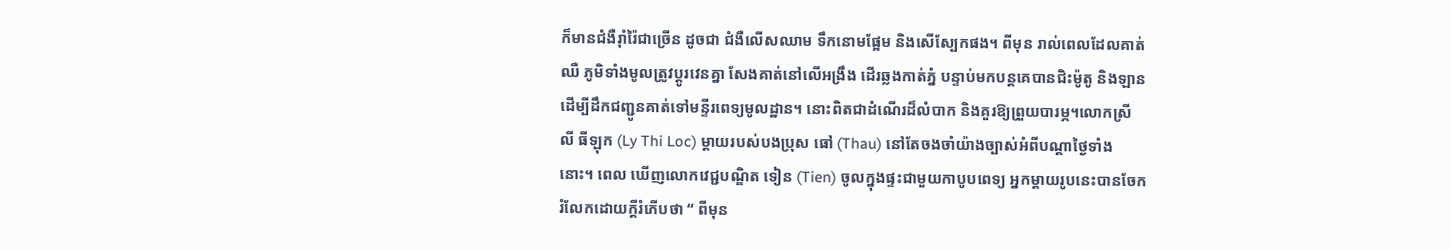ក៏មានជំងឺរ៉ាំរ៉ៃជាច្រើន ដូចជា ជំងឺលើសឈាម ទឹកនោមផ្អែម និងសើស្បែកផង។ ពីមុន រាល់ពេលដែលគាត់ឈឺ ភូមិទាំងមូលត្រូវប្តូរវេនគ្នា សែងគាត់នៅលើអង្រឹង ដើរឆ្លងកាត់ភ្នំ បន្ទាប់មកបន្តគេបានជិះម៉ូតូ និងឡាន ដើម្បីដឹកជញ្ជូនគាត់ទៅមន្ទីរពេទ្យមូលដ្ឋាន។ នោះពិតជាដំណើរដ៏លំបាក និងគួរឱ្យព្រួយបារម្ភ។លោកស្រី លី ធីឡុក (Ly Thi Loc) ម្តាយរបស់បងប្រុស ធៅ (Thau) នៅតែចងចាំយ៉ាងច្បាស់អំពីបណ្ដាថ្ងៃទាំងនោះ។ ពេល ឃើញលោកវេជ្ជបណ្ឌិត ទៀន (Tien) ចូលក្នុងផ្ទះជាមួយកាបូបពេទ្យ អ្នកម្តាយរូបនេះបានចែករំលែកដោយក្តីរំភើបថា “ ពីមុន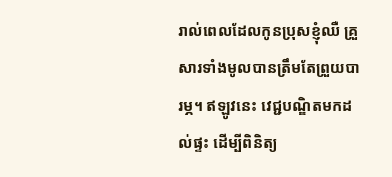រាល់ពេលដែលកូនប្រុសខ្ញុំឈឺ គ្រួសារទាំងមូលបានត្រឹមតែព្រួយបារម្ភ។ ឥឡូវនេះ វេជ្ជបណ្ឌិតមកដល់ផ្ទះ ដើម្បីពិនិត្យ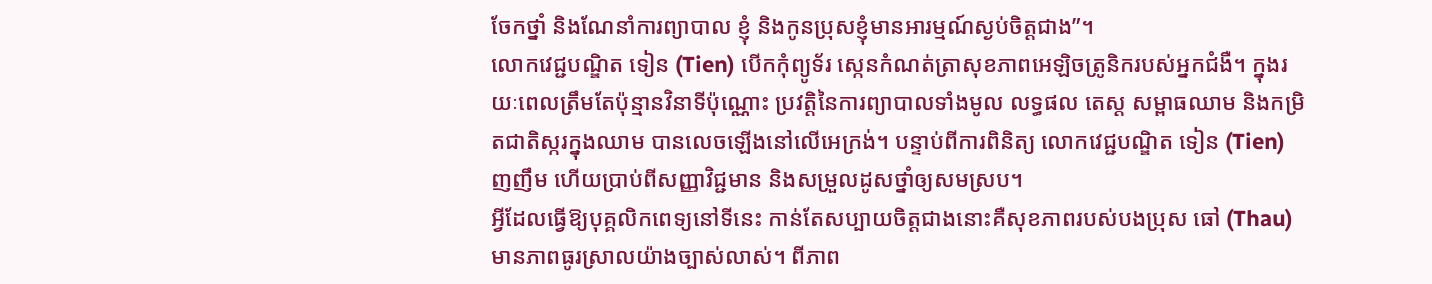ចែកថ្នាំ និងណែនាំការព្យាបាល ខ្ញុំ និងកូនប្រុសខ្ញុំមានអារម្មណ៍ស្ងប់ចិត្តជាង”។
លោកវេជ្ជបណ្ឌិត ទៀន (Tien) បើកកុំព្យូទ័រ ស្កេនកំណត់ត្រាសុខភាពអេឡិចត្រូនិករបស់អ្នកជំងឺ។ ក្នុងរយៈពេលត្រឹមតែប៉ុន្មានវិនាទីប៉ុណ្ណោះ ប្រវត្តិនៃការព្យាបាលទាំងមូល លទ្ធផល តេស្ត សម្ពាធឈាម និងកម្រិតជាតិស្ករក្នុងឈាម បានលេចឡើងនៅលើអេក្រង់។ បន្ទាប់ពីការពិនិត្យ លោកវេជ្ជបណ្ឌិត ទៀន (Tien) ញញឹម ហើយប្រាប់ពីសញ្ញាវិជ្ជមាន និងសម្រួលដូសថ្នាំឲ្យសមស្រប។
អ្វីដែលធ្វើឱ្យបុគ្គលិកពេទ្យនៅទីនេះ កាន់តែសប្បាយចិត្តជាងនោះគឺសុខភាពរបស់បងប្រុស ធៅ (Thau) មានភាពធូរស្រាលយ៉ាងច្បាស់លាស់។ ពីភាព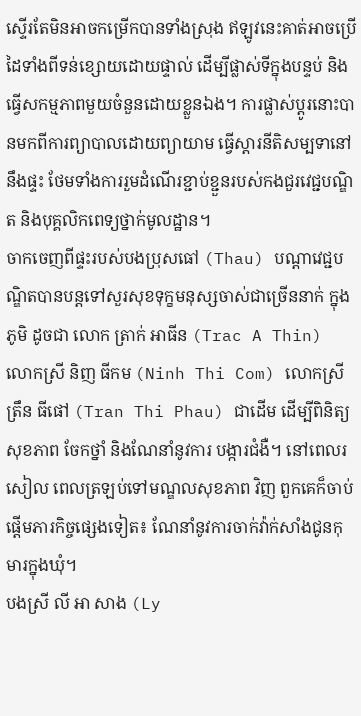ស្ទើរតែមិនអាចកម្រើកបានទាំងស្រុង ឥឡូវនេះគាត់អាចប្រើដៃទាំងពីទន់ខ្សោយដោយផ្ទាល់ ដើម្បីផ្លាស់ទីក្នុងបន្ទប់ និងធ្វើសកម្មភាពមួយចំនួនដោយខ្លួនឯង។ ការផ្លាស់ប្ដូរនោះបានមកពីការព្យាបាលដោយព្យាយាម ធ្វើស្តារនីតិសម្បទានៅនឹងផ្ទះ ថែមទាំងការរួមដំណើរខ្ជាប់ខ្ជួនរបស់កងជួរវេជ្ជបណ្ឌិត និងបុគ្គលិកពេទ្យថ្នាក់មូលដ្ឋាន។
ចាកចេញពីផ្ទះរបស់បងប្រុសធៅ (Thau) បណ្តាវេជ្ជបណ្ឌិតបានបន្តទៅសួរសុខទុក្ខមនុស្សចាស់ជាច្រើននាក់ ក្នុងភូមិ ដូចជា លោក ត្រាក់ អាធីន (Trac A Thin) លោកស្រី និញ ធីកម (Ninh Thi Com) លោកស្រី ត្រឹន ធីផៅ (Tran Thi Phau) ជាដើម ដើម្បីពិនិត្យសុខភាព ចែកថ្នាំ និងណែនាំនូវការ បង្ការជំងឺ។ នៅពេលរសៀល ពេលត្រឡប់ទៅមណ្ឌលសុខភាព វិញ ពួកគេក៏ចាប់ផ្តើមភារកិច្ចផ្សេងទៀត៖ ណែនាំនូវការចាក់វ៉ាក់សាំងជូនកុមារក្នុងឃុំ។
បងស្រី លី អា សាង (Ly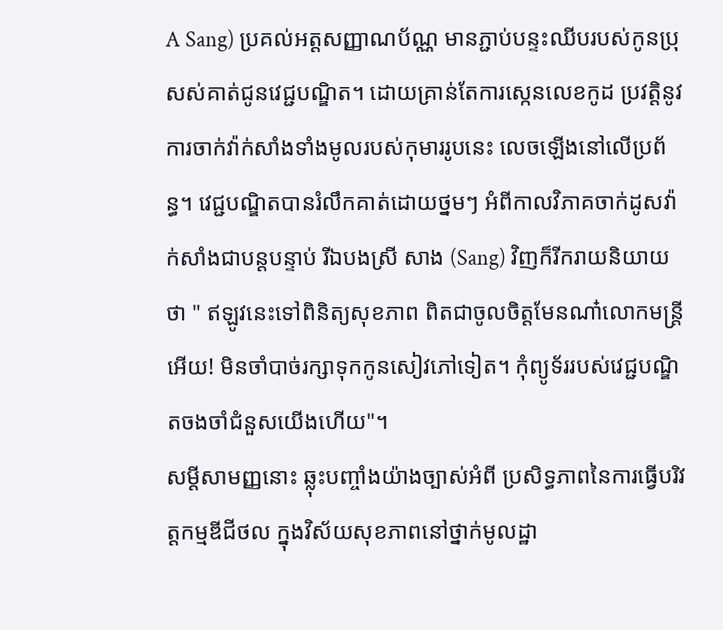A Sang) ប្រគល់អត្តសញ្ញាណប័ណ្ណ មានភ្ជាប់បន្ទះឈីបរបស់កូនប្រុសស់គាត់ជូនវេជ្ជបណ្ឌិត។ ដោយគ្រាន់តែការស្កេនលេខកូដ ប្រវត្តិនូវការចាក់វ៉ាក់សាំងទាំងមូលរបស់កុមាររូបនេះ លេចឡើងនៅលើប្រព័ន្ធ។ វេជ្ជបណ្ឌិតបានរំលឹកគាត់ដោយថ្នមៗ អំពីកាលវិភាគចាក់ដូសវ៉ាក់សាំងជាបន្តបន្ទាប់ រីឯបងស្រី សាង (Sang) វិញក៏រីករាយនិយាយថា " ឥឡូវនេះទៅពិនិត្យសុខភាព ពិតជាចូលចិត្តមែនណា៎លោកមន្រ្តីអើយ! មិនចាំបាច់រក្សាទុកកូនសៀវភៅទៀត។ កុំព្យូទ័ររបស់វេជ្ជបណ្ឌិតចងចាំជំនួសយើងហើយ"។
សម្តីសាមញ្ញនោះ ឆ្លុះបញ្ចាំងយ៉ាងច្បាស់អំពី ប្រសិទ្ធភាពនៃការធ្វើបរិវត្តកម្មឌីជីថល ក្នុងវិស័យសុខភាពនៅថ្នាក់មូលដ្ឋា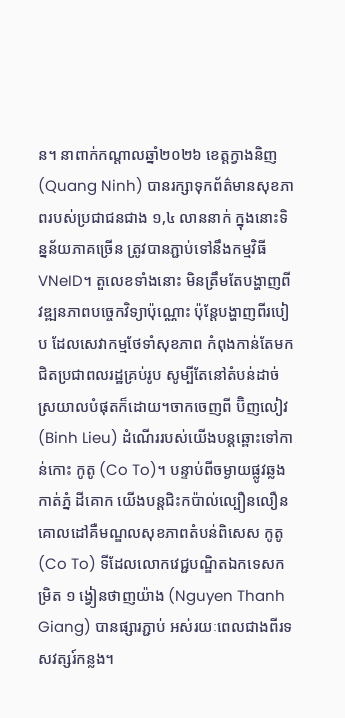ន។ នាពាក់កណ្តាលឆ្នាំ២០២៦ ខេត្តក្វាងនិញ (Quang Ninh) បានរក្សាទុកព័ត៌មានសុខភាពរបស់ប្រជាជនជាង ១,៤ លាននាក់ ក្នុងនោះទិន្នន័យភាគច្រើន ត្រូវបានភ្ជាប់ទៅនឹងកម្មវិធី VNeID។ តួលេខទាំងនោះ មិនត្រឹមតែបង្ហាញពីវឌ្ឍនភាពបច្ចេកវិទ្យាប៉ុណ្ណោះ ប៉ុន្តែបង្ហាញពីរបៀប ដែលសេវាកម្មថែទាំសុខភាព កំពុងកាន់តែមកជិតប្រជាពលរដ្ឋគ្រប់រូប សូម្បីតែនៅតំបន់ដាច់ស្រយាលបំផុតក៏ដោយ។ចាកចេញពី ប៊ិញលៀវ (Binh Lieu) ដំណើររបស់យើងបន្តឆ្ពោះទៅកាន់កោះ កូតូ (Co To)។ បន្ទាប់ពីចម្ងាយផ្លូវឆ្លងកាត់ភ្នំ ដីគោក យើងបន្តជិះកប៉ាល់ល្បឿនលឿន គោលដៅគឺមណ្ឌលសុខភាពតំបន់ពិសេស កូតូ (Co To) ទីដែលលោកវេជ្ជបណ្ឌិតឯកទេសកម្រិត ១ ង្វៀនថាញយ៉ាង (Nguyen Thanh Giang) បានផ្សារភ្ជាប់ អស់រយៈពេលជាងពីរទសវត្សរ៍កន្លង។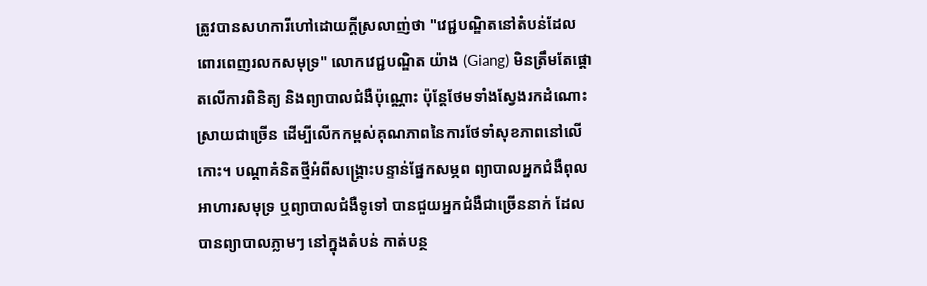ត្រូវបានសហការីហៅដោយក្តីស្រលាញ់ថា "វេជ្ជបណ្ឌិតនៅតំបន់ដែលពោរពេញរលកសមុទ្រ" លោកវេជ្ជបណ្ឌិត យ៉ាង (Giang) មិនត្រឹមតែផ្តោតលើការពិនិត្យ និងព្យាបាលជំងឺប៉ុណ្ណោះ ប៉ុន្តែថែមទាំងស្វែងរកដំណោះស្រាយជាច្រើន ដើម្បីលើកកម្ពស់គុណភាពនៃការថែទាំសុខភាពនៅលើកោះ។ បណ្ដាគំនិតថ្មីអំពីសង្គ្រោះបន្ទាន់ផ្នែកសម្ភព ព្យាបាលអ្នកជំងឺពុលអាហារសមុទ្រ ឬព្យាបាលជំងឺទូទៅ បានជួយអ្នកជំងឺជាច្រើននាក់ ដែលបានព្យាបាលភ្លាមៗ នៅក្នុងតំបន់ កាត់បន្ថ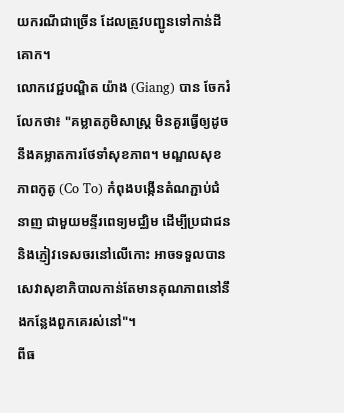យករណីជាច្រើន ដែលត្រូវបញ្ជូនទៅកាន់ដីគោក។
លោកវេជ្ជបណ្ឌិត យ៉ាង (Giang) បាន ចែករំលែកថា៖ "គម្លាតភូមិសាស្ត្រ មិនគួរធ្វើឲ្យដូចនឹងគម្លាតការថែទាំសុខភាព។ មណ្ឌលសុខភាពកូតូ (Co To) កំពុងបង្កើនតំណភ្ជាប់ជំនាញ ជាមួយមន្ទីរពេទ្យមជ្ឈិម ដើម្បីប្រជាជន និងភ្ញៀវទេសចរនៅលើកោះ អាចទទួលបានសេវាសុខាភិបាលកាន់តែមានគុណភាពនៅនឹងកន្លែងពួកគេរស់នៅ"។
ពីធ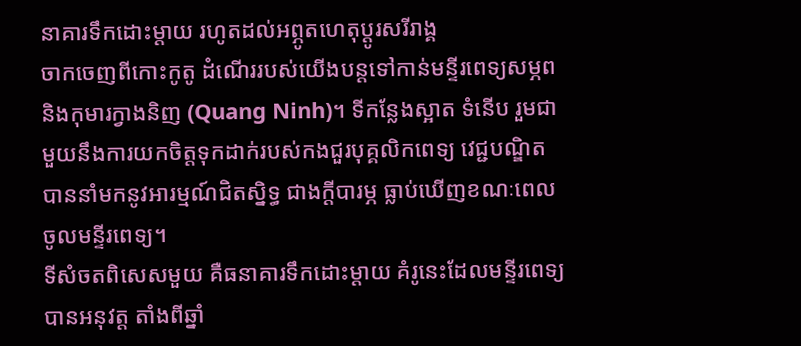នាគារទឹកដោះម្តាយ រហូតដល់អព្ភូតហេតុប្តូរសរីរាង្គ
ចាកចេញពីកោះកូតូ ដំណើររបស់យើងបន្តទៅកាន់មន្ទីរពេទ្យសម្ភព និងកុមារក្វាងនិញ (Quang Ninh)។ ទីកន្លែងស្អាត ទំនើប រួមជាមួយនឹងការយកចិត្តទុកដាក់របស់កងជួរបុគ្គលិកពេទ្យ វេជ្ជបណ្ឌិត បាននាំមកនូវអារម្មណ៍ជិតស្និទ្ធ ជាងក្ដីបារម្ភ ធ្លាប់ឃើញខណៈពេលចូលមន្ទីរពេទ្យ។
ទីសំចតពិសេសមួយ គឺធនាគារទឹកដោះម្តាយ គំរូនេះដែលមន្ទីរពេទ្យបានអនុវត្ត តាំងពីឆ្នាំ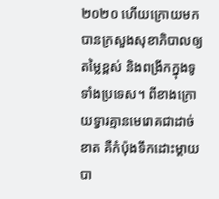២០២០ ហើយក្រោយមក បានក្រសួងសុខាភិបាលឲ្យតម្លៃខ្ពស់ និងពង្រីកក្នុងទូទាំងប្រទេស។ ពីខាងក្រោយទ្វារគ្មានមេរោគជាដាច់ខាត គឺកំប៉ុងទឹកដោះម្តាយបា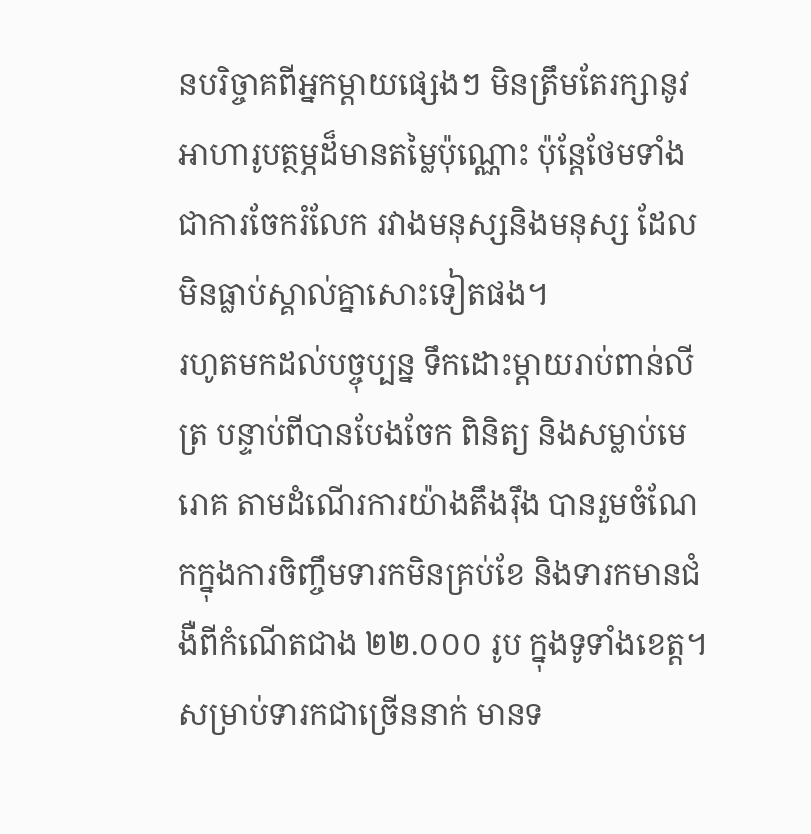នបរិច្ចាគពីអ្នកម្តាយផ្សេងៗ មិនត្រឹមតែរក្សានូវអាហារូបត្ថម្ភដ៏មានតម្លៃប៉ុណ្ណោះ ប៉ុន្តែថែមទាំងជាការចែករំលែក រវាងមនុស្សនិងមនុស្ស ដែលមិនធ្លាប់ស្គាល់គ្នាសោះទៀតផង។
រហូតមកដល់បច្ចុប្បន្ន ទឹកដោះម្តាយរាប់ពាន់លីត្រ បន្ទាប់ពីបានបែងចែក ពិនិត្យ និងសម្លាប់មេរោគ តាមដំណើរការយ៉ាងតឹងរ៉ឹង បានរួមចំណែកក្នុងការចិញ្ចឹមទារកមិនគ្រប់ខែ និងទារកមានជំងឺពីកំណើតជាង ២២.០០០ រូប ក្នុងទូទាំងខេត្ត។ សម្រាប់ទារកជាច្រើននាក់ មានទ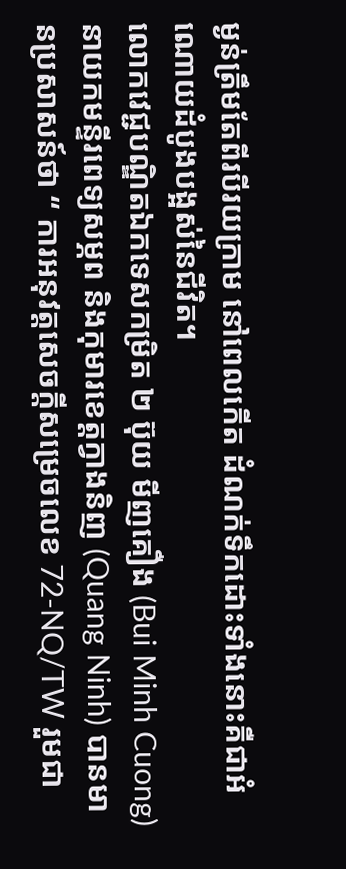ម្ងន់ត្រឹមតែពីរបីរយក្រាម នៅពេលកើត ដំណក់ទឹកដោះទាំងនោះគឺជាអំណោយដំបូងបង្អស់នៃជីវិត។
លោកវេជ្ជបណ្ឌិតឯកទេសកម្រិត ២ ប៊ុយ មីញគឿង (Bui Minh Cuong) នាយកមន្ទីរពេទ្យសម្ភព និងកុមារខេត្តក្វាងនិញ (Quang Ninh) បានមានប្រសាសន៍ថា “ ការអនុវត្តសេចក្តីសម្រេចលេខ 72-NQ/TW រួមជា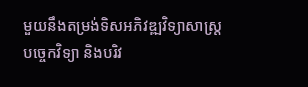មួយនឹងតម្រង់ទិសអភិវឌ្ឍវិទ្យាសាស្ត្រ បច្ចេកវិទ្យា និងបរិវ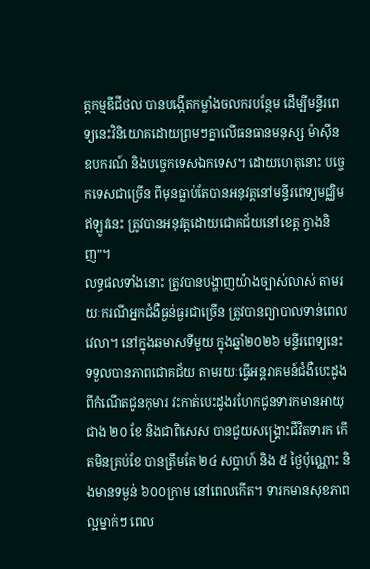ត្តកម្មឌីជីថល បានបង្កើតកម្លាំងចលករបន្ថែម ដើម្បីមន្ទីរពេទ្យនេះវិនិយោគដោយព្រមៗគ្នាលើធនធានមនុស្ស ម៉ាស៊ីន ឧបករណ៍ និងបច្ចេកទេសឯកទេស។ ដោយហេតុនោះ បច្ចេកទេសជាច្រើន ពីមុនធ្លាប់តែបានអនុវត្តនៅមន្ទីរពេទ្យមជ្ឈិម ឥឡូវនេះ ត្រូវបានអនុវត្តដោយជោគជ័យនៅខេត្ត ក្វាងនិញ”។
លទ្ធផលទាំងនោះ ត្រូវបានបង្ហាញយ៉ាងច្បាស់លាស់ តាមរយៈករណីអ្នកជំងឺធ្ងន់ធ្ងរជាច្រើន ត្រូវបានព្យាបាលទាន់ពេលវេលា។ នៅក្នុងឆមាសទីមួយ ក្នុងឆ្នាំ២០២៦ មន្ទីរពេទ្យនេះ ទទួលបានភាពជោគជ័យ តាមរយៈធ្វើអន្តរាគមន៍ជំងឺបេះដូងពីកំណើតជូនកុមារ វះកាត់បេះដូងរហែកជូនទារកមានអាយុជាង ២០ ខែ និងជាពិសេស បានជួយសង្គ្រោះជីវិតទារក កើតមិនគ្រប់ខែ បានត្រឹមតែ ២៤ សប្តាហ៍ និង ៥ ថ្ងៃប៉ុណ្ណោះ និងមានទម្ងន់ ៦០០ក្រាម នៅពេលកើត។ ទារកមានសុខភាពល្អម្នាក់ៗ ពេល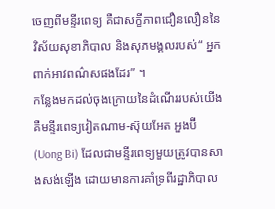ចេញពីមន្ទីរពេទ្យ គឺជាសក្ខីភាពជឿនលឿននៃវិស័យសុខាភិបាល និងសុភមង្គលរបស់“ អ្នកពាក់អាវពណ៌សផងដែរ” ។
កន្លែងមកដល់ចុងក្រោយនៃដំណើររបស់យើង គឺមន្ទីរពេទ្យវៀតណាម-ស៊ុយអែត អួងប៊ី (Uong Bi) ដែលជាមន្ទីរពេទ្យមួយត្រូវបានសាងសង់ឡើង ដោយមានការគាំទ្រពីរដ្ឋាភិបាល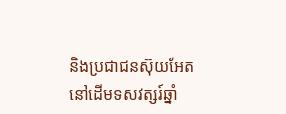និងប្រជាជនស៊ុយអែត នៅដើមទសវត្សរ៍ឆ្នាំ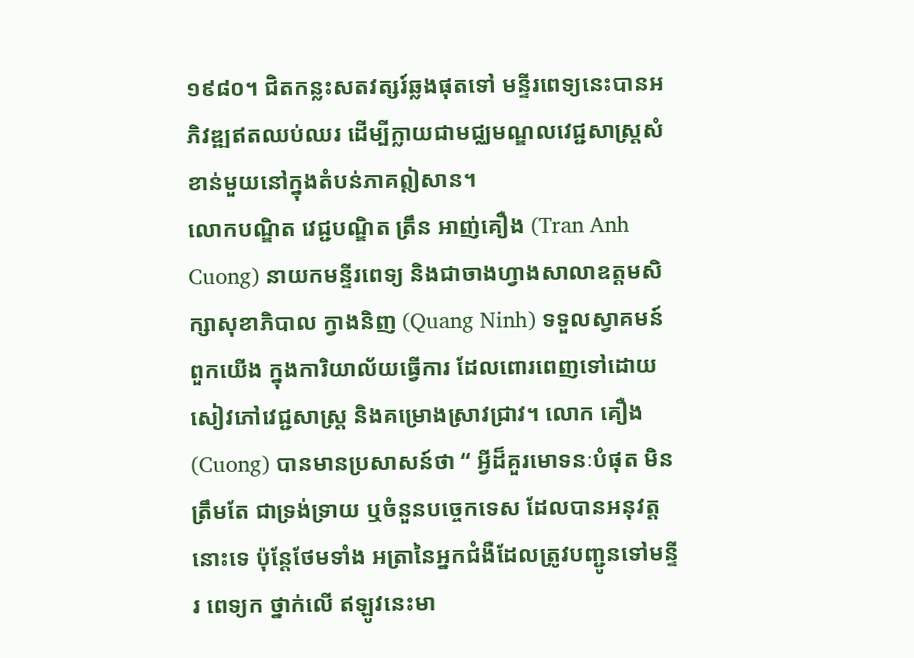១៩៨០។ ជិតកន្លះសតវត្សរ៍ឆ្លងផុតទៅ មន្ទីរពេទ្យនេះបានអភិវឌ្ឍឥតឈប់ឈរ ដើម្បីក្លាយជាមជ្ឈមណ្ឌលវេជ្ជសាស្ត្រសំខាន់មួយនៅក្នុងតំបន់ភាគឦសាន។
លោកបណ្ឌិត វេជ្ជបណ្ឌិត ត្រឹន អាញ់គឿង (Tran Anh Cuong) នាយកមន្ទីរពេទ្យ និងជាចាងហ្វាងសាលាឧត្តមសិក្សាសុខាភិបាល ក្វាងនិញ (Quang Ninh) ទទួលស្វាគមន៍ពួកយើង ក្នុងការិយាល័យធ្វើការ ដែលពោរពេញទៅដោយសៀវភៅវេជ្ជសាស្ត្រ និងគម្រោងស្រាវជ្រាវ។ លោក គឿង (Cuong) បានមានប្រសាសន៍ថា “ អ្វីដ៏គួរមោទនៈបំផុត មិនត្រឹមតែ ជាទ្រង់ទ្រាយ ឬចំនួនបច្ចេកទេស ដែលបានអនុវត្តនោះទេ ប៉ុន្តែថែមទាំង អត្រានៃអ្នកជំងឺដែលត្រូវបញ្ជូនទៅមន្ទីរ ពេទ្យក ថ្នាក់លើ ឥឡូវនេះមា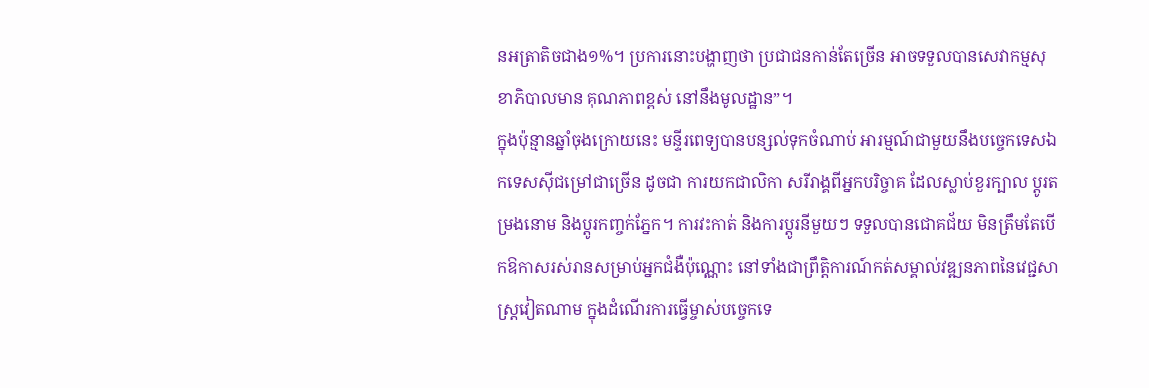នអត្រាតិចជាង១%។ ប្រការនោះបង្ហាញថា ប្រជាជនកាន់តែច្រើន អាចទទួលបានសេវាកម្មសុខាភិបាលមាន គុណភាពខ្ពស់ នៅនឹងមូលដ្ឋាន”។
ក្នុងប៉ុន្មានឆ្នាំចុងក្រោយនេះ មន្ទីរពេទ្យបានបន្សល់ទុកចំណាប់ អារម្មណ៍ជាមួយនឹងបច្ចេកទេសឯកទេសស៊ីជម្រៅជាច្រើន ដូចជា ការយកជាលិកា សរីរាង្គពីអ្នកបរិច្ចាគ ដែលស្លាប់ខួរក្បាល ប្តូរតម្រងនោម និងប្តូរកញ្ចក់ភ្នែក។ ការវះកាត់ និងការប្តូរនីមួយៗ ទទួលបានជោគជ័យ មិនត្រឹមតែបើកឱកាសរស់រានសម្រាប់អ្នកជំងឺប៉ុណ្ណោះ នៅទាំងជាព្រឹត្តិការណ៍កត់សម្គាល់វឌ្ឍនភាពនៃវេជ្ជសាស្ត្រវៀតណាម ក្នុងដំណើរការធ្វើម្ចាស់បច្ចេកទេ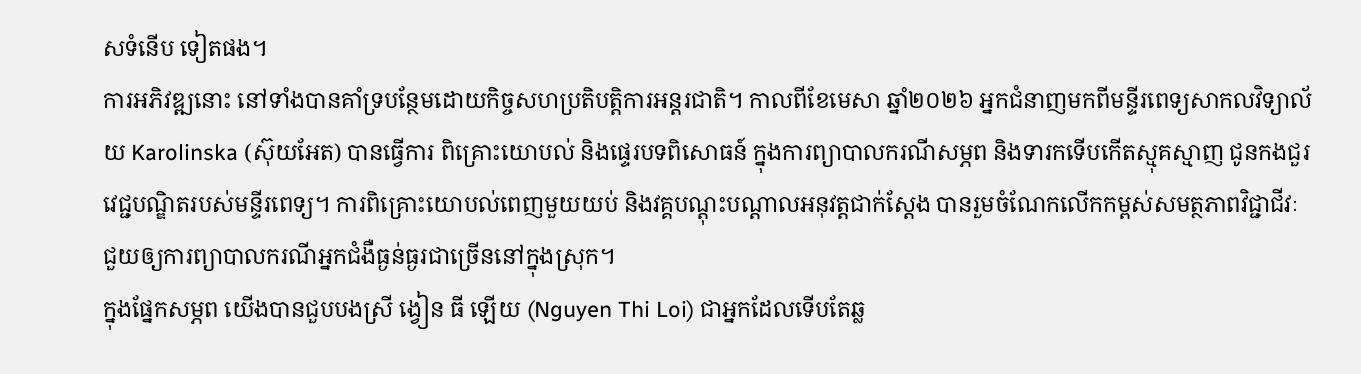សទំនើប ទៀតផង។
ការអភិវឌ្ឍនោះ នៅទាំងបានគាំទ្របន្ថែមដោយកិច្ចសហប្រតិបត្តិការអន្តរជាតិ។ កាលពីខែមេសា ឆ្នាំ២០២៦ អ្នកជំនាញមកពីមន្ទីរពេទ្យសាកលវិទ្យាល័យ Karolinska (ស៊ុយអែត) បានធ្វើការ ពិគ្រោះយោបល់ និងផ្ទេរបទពិសោធន៍ ក្នុងការព្យាបាលករណីសម្ភព និងទារកទើបកើតស្មុគស្មាញ ជូនកងជួរវេជ្ជបណ្ឌិតរបស់មន្ទីរពេទ្យ។ ការពិគ្រោះយោបល់ពេញមួយយប់ និងវគ្គបណ្តុះបណ្តាលអនុវត្តជាក់ស្តែង បានរួមចំណែកលើកកម្ពស់សមត្ថភាពវិជ្ជាជីវៈ ជួយឲ្យការព្យាបាលករណីអ្នកជំងឺធ្ងន់ធ្ងរជាច្រើននៅក្នុងស្រុក។
ក្នុងផ្នែកសម្ភព យើងបានជួបបងស្រី ង្វៀន ធី ឡើយ (Nguyen Thi Loi) ជាអ្នកដែលទើបតែឆ្ល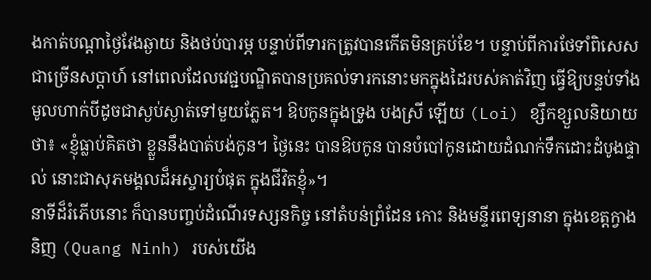ងកាត់បណ្តាថ្ងៃវែងឆ្ងាយ និងថប់បារម្ភ បន្ទាប់ពីទារកត្រូវបានកើតមិនគ្រប់ខែ។ បន្ទាប់ពីការថែទាំពិសេសជាច្រើនសប្តាហ៍ នៅពេលដែលវេជ្ជបណ្ឌិតបានប្រគល់ទារកនោះមកក្នុងដៃរបស់គាត់វិញ ធ្វើឱ្យបន្ទប់ទាំងមូលហាក់បីដូចជាស្ងប់ស្ងាត់ទៅមួយភ្លែត។ ឱបកូនក្នុងទ្រូង បងស្រី ឡើយ (Loi) ខ្សឹកខ្សួលនិយាយថា៖ «ខ្ញុំធ្លាប់គិតថា ខ្លួននឹងបាត់បង់កូន។ ថ្ងៃនេះ បានឱបកូន បានបំបៅកូនដោយដំណក់ទឹកដោះដំបូងផ្ទាល់ នោះជាសុភមង្គលដ៏អស្ចារ្យបំផុត ក្នុងជីវិតខ្ញុំ»។
នាទីដ៏រំភើបនោះ ក៏បានបញ្ចប់ដំណើរទស្សនកិច្ច នៅតំបន់ព្រំដែន កោះ និងមន្ទីរពេទ្យនានា ក្នុងខេត្តក្វាងនិញ (Quang Ninh) របស់យើង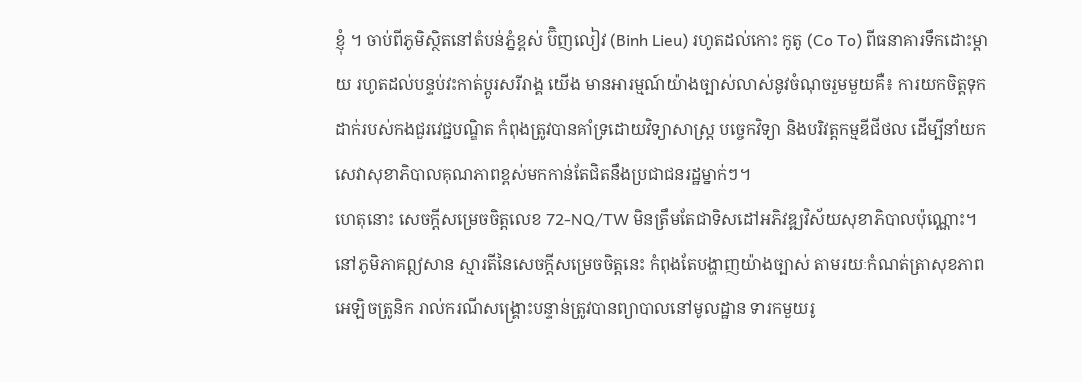ខ្ញុំ ។ ចាប់ពីភូមិស្ថិតនៅតំបន់ភ្នំខ្ពស់ ប៊ិញលៀវ (Binh Lieu) រហូតដល់កោះ កូតូ (Co To) ពីធនាគារទឹកដោះម្តាយ រហូតដល់បន្ទប់វះកាត់ប្តូរសរីរាង្គ យើង មានអារម្មណ៍យ៉ាងច្បាស់លាស់នូវចំណុចរួមមួយគឺ៖ ការយកចិត្តទុកដាក់របស់កងជួរវេជ្ជបណ្ឌិត កំពុងត្រូវបានគាំទ្រដោយវិទ្យាសាស្ត្រ បច្ចេកវិទ្យា និងបរិវត្តកម្មឌីជីថល ដើម្បីនាំយកសេវាសុខាភិបាលគុណភាពខ្ពស់មកកាន់តែជិតនឹងប្រជាជនរដ្ឋម្នាក់ៗ។
ហេតុនោះ សេចក្តីសម្រេចចិត្តលេខ 72-NQ/TW មិនត្រឹមតែជាទិសដៅអភិវឌ្ឍវិស័យសុខាភិបាលប៉ុណ្ណោះ។ នៅភូមិភាគឦសាន ស្មារតីនៃសេចក្តីសម្រេចចិត្តនេះ កំពុងតែបង្ហាញយ៉ាងច្បាស់ តាមរយៈកំណត់ត្រាសុខភាពអេឡិចត្រូនិក រាល់ករណីសង្គ្រោះបន្ទាន់ត្រូវបានព្យាបាលនៅមូលដ្ឋាន ទារកមួយរូ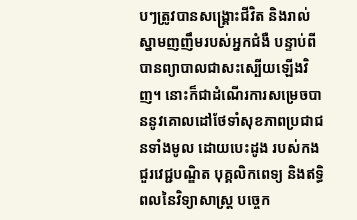បៗត្រូវបានសង្គ្រោះជីវិត និងរាល់ស្នាមញញឹមរបស់អ្នកជំងឺ បន្ទាប់ពីបានព្យាបាលជាសះស្បើយឡើងវិញ។ នោះក៏ជាដំណើរការសម្រេចបាននូវគោលដៅថែទាំសុខភាពប្រជាជនទាំងមូល ដោយបេះដូង របស់កងជួរវេជ្ជបណ្ឌិត បុគ្គលិកពេទ្យ និងឥទ្ធិពលនៃវិទ្យាសាស្ត្រ បច្ចេក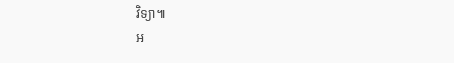វិទ្យា៕
អ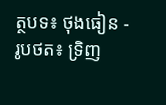ត្ថបទ៖ ថុងធៀន - រូបថត៖ ទ្រិញ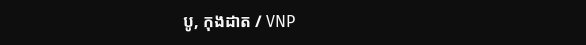បូ, កុងដាត / VNP